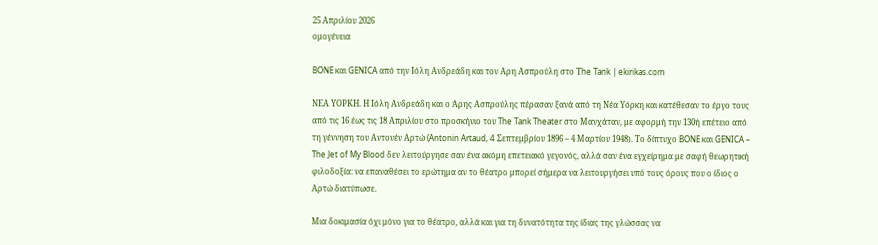25 Απριλίου 2026
ομογένεια

BONE και GENICA από την Ιόλη Ανδρεάδη και τον Αρη Ασπρούλη στο Τhe Tank | ekirikas.com

ΝΕΑ ΥΟΡΚΗ. Η Ιόλη Ανδρεάδη και ο Άρης Ασπρούλης πέρασαν ξανά από τη Νέα Υόρκη και κατέθεσαν το έργο τους από τις 16 έως τις 18 Απριλίου στο προσκήνιο του The Tank Theater στο Μανχάταν, με αφορμή την 130ή επέτειο από τη γέννηση του Αντονέν Αρτώ (Antonin Artaud, 4 Σεπτεμβρίου 1896 – 4 Μαρτίου 1948). Το δίπτυχο BONE και GENICA – The Jet of My Blood δεν λειτούργησε σαν ένα ακόμη επετειακό γεγονός, αλλά σαν ένα εγχείρημα με σαφή θεωρητική φιλοδοξία: να επαναθέσει το ερώτημα αν το θέατρο μπορεί σήμερα να λειτουργήσει υπό τους όρους που ο ίδιος ο Αρτώ διατύπωσε.

Μια δοκιμασία όχι μόνο για το θέατρο, αλλά και για τη δυνατότητα της ίδιας της γλώσσας να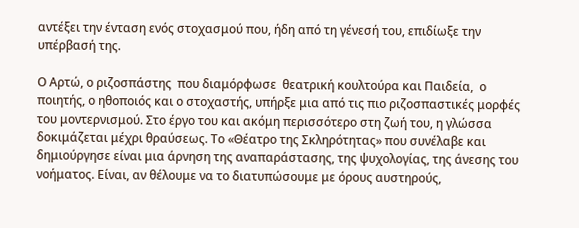αντέξει την ένταση ενός στοχασμού που, ήδη από τη γένεσή του, επιδίωξε την υπέρβασή της.

Ο Αρτώ, ο ριζοσπάστης  που διαμόρφωσε  θεατρική κουλτούρα και Παιδεία,  ο ποιητής, ο ηθοποιός και ο στοχαστής, υπήρξε μια από τις πιο ριζοσπαστικές μορφές του μοντερνισμού. Στο έργο του και ακόμη περισσότερο στη ζωή του, η γλώσσα δοκιμάζεται μέχρι θραύσεως. Το «Θέατρο της Σκληρότητας» που συνέλαβε και δημιούργησε είναι μια άρνηση της αναπαράστασης, της ψυχολογίας, της άνεσης του νοήματος. Είναι, αν θέλουμε να το διατυπώσουμε με όρους αυστηρούς,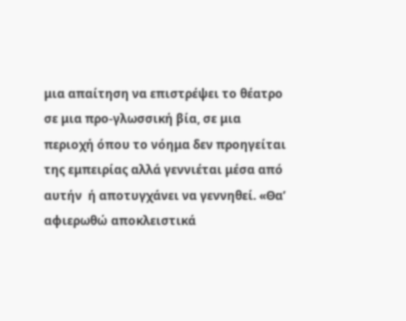μια απαίτηση να επιστρέψει το θέατρο σε μια προ-γλωσσική βία, σε μια περιοχή όπου το νόημα δεν προηγείται της εμπειρίας αλλά γεννιέται μέσα από αυτήν  ή αποτυγχάνει να γεννηθεί. «Θα’ αφιερωθώ αποκλειστικά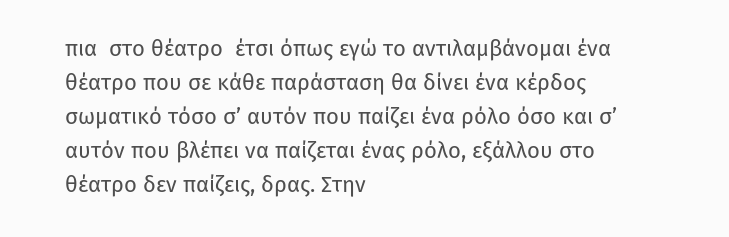πια  στο θέατρο  έτσι όπως εγώ το αντιλαμβάνομαι ένα θέατρο που σε κάθε παράσταση θα δίνει ένα κέρδος σωματικό τόσο σ’ αυτόν που παίζει ένα ρόλο όσο και σ’ αυτόν που βλέπει να παίζεται ένας ρόλο, εξάλλου στο θέατρο δεν παίζεις, δρας. Στην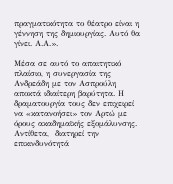πραγματικότητα το θέατρο είναι η γέννηση της δημιουργίας. Αυτό θα γίνει. Α.Α.».

Μέσα σε αυτό το απαιτητικό πλαίσιο, η συνεργασία της Ανδρεάδη με τον Ασπρούλη αποκτά ιδιαίτερη βαρύτητα. Η δραματουργία τους δεν επιχειρεί να «κατανοήσει» τον Αρτώ με όρους ακαδημαϊκής εξομάλυνσης. Αντίθετα,  διατηρεί την επικινδυνότητά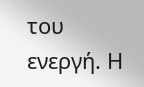του ενεργή. Η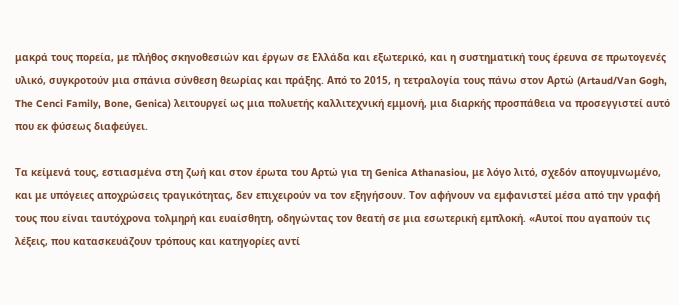μακρά τους πορεία, με πλήθος σκηνοθεσιών και έργων σε Ελλάδα και εξωτερικό, και η συστηματική τους έρευνα σε πρωτογενές υλικό, συγκροτούν μια σπάνια σύνθεση θεωρίας και πράξης. Από το 2015, η τετραλογία τους πάνω στον Αρτώ (Artaud/Van Gogh, The Cenci Family, Bone, Genica) λειτουργεί ως μια πολυετής καλλιτεχνική εμμονή, μια διαρκής προσπάθεια να προσεγγιστεί αυτό που εκ φύσεως διαφεύγει.

Τα κείμενά τους, εστιασμένα στη ζωή και στον έρωτα του Αρτώ για τη Genica Athanasiou, με λόγο λιτό, σχεδόν απογυμνωμένο, και με υπόγειες αποχρώσεις τραγικότητας, δεν επιχειρούν να τον εξηγήσουν. Τον αφήνουν να εμφανιστεί μέσα από την γραφή τους που είναι ταυτόχρονα τολμηρή και ευαίσθητη, οδηγώντας τον θεατή σε μια εσωτερική εμπλοκή. «Αυτοί που αγαπούν τις λέξεις, που κατασκευάζουν τρόπους και κατηγορίες αντί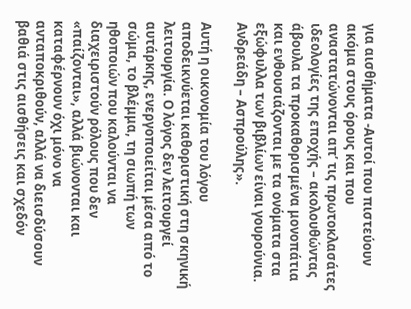για αισθήματα -Αυτοί που πιστεύουν ακόμα στους όρους και που αναστατώνονται απ’ τις πρωτοκλασάτες ιδεολογίες της εποχής – ακολουθώντας άβουλα τα προκαθορισμένα μονοπάτια και ενθουσιάζονται με τα ονόματα στα εξώφυλλα των βιβλίων είναι γουρούνια.  Ανδρεάδη – Ασπρούλης».

Αυτή η οικονομία του λόγου αποδεικνύεται καθοριστική στη σκηνική λειτουργία. Ο λόγος δεν λειτουργεί αυτάρκης, ενεργοποιείται μέσα από το σώμα, το βλέμμα, τη σιωπή των ηθοποιών που καλούνται να διαχειριστούν ρόλους που δεν «παίζονται», αλλά βιώνονται και καταφέρνουν όχι μόνο να ανταποκριθούν, αλλά να διεισδύσουν βαθιά στις αισθήσεις και σχεδόν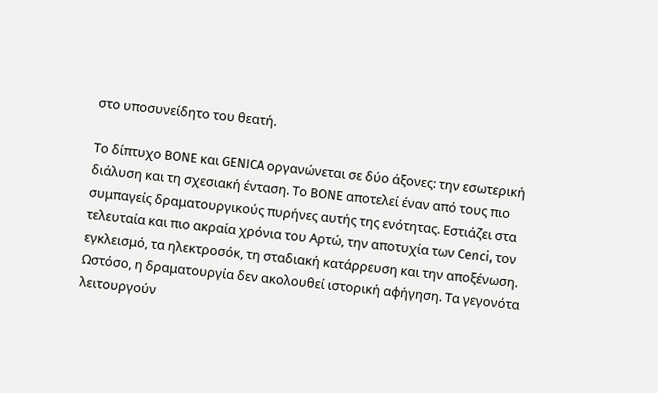στο υποσυνείδητο του θεατή.

Το δίπτυχο BONE και GENICA οργανώνεται σε δύο άξονες: την εσωτερική διάλυση και τη σχεσιακή ένταση. Το BONE αποτελεί έναν από τους πιο συμπαγείς δραματουργικούς πυρήνες αυτής της ενότητας. Εστιάζει στα τελευταία και πιο ακραία χρόνια του Αρτώ, την αποτυχία των Cenci, τον εγκλεισμό, τα ηλεκτροσόκ, τη σταδιακή κατάρρευση και την αποξένωση. Ωστόσο, η δραματουργία δεν ακολουθεί ιστορική αφήγηση. Τα γεγονότα λειτουργούν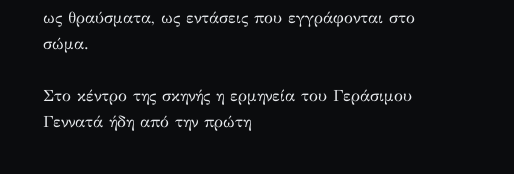ως θραύσματα, ως εντάσεις που εγγράφονται στο σώμα.

Στο κέντρο της σκηνής η ερμηνεία του Γεράσιμου Γεννατά ήδη από την πρώτη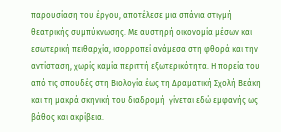παρουσίαση του έργου, αποτέλεσε μια σπάνια στιγμή θεατρικής συμπύκνωσης. Με αυστηρή οικονομία μέσων και εσωτερική πειθαρχία, ισορροπεί ανάμεσα στη φθορά και την αντίσταση, χωρίς καμία περιττή εξωτερικότητα. Η πορεία του από τις σπουδές στη Βιολογία έως τη Δραματική Σχολή Βεάκη και τη μακρά σκηνική του διαδρομή  γίνεται εδώ εμφανής ως βάθος και ακρίβεια.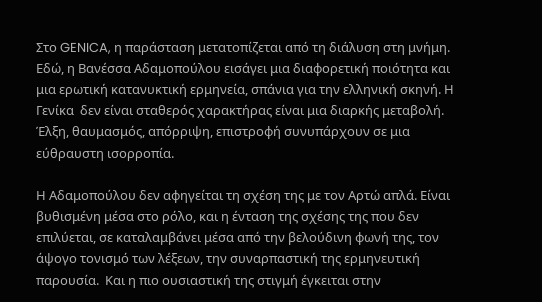Στο GENICA, η παράσταση μετατοπίζεται από τη διάλυση στη μνήμη. Εδώ, η Βανέσσα Αδαμοπούλου εισάγει μια διαφορετική ποιότητα και μια ερωτική κατανυκτική ερμηνεία, σπάνια για την ελληνική σκηνή. Η Γενίκα  δεν είναι σταθερός χαρακτήρας είναι μια διαρκής μεταβολή. Έλξη, θαυμασμός, απόρριψη, επιστροφή συνυπάρχουν σε μια εύθραυστη ισορροπία.

Η Αδαμοπούλου δεν αφηγείται τη σχέση της με τον Αρτώ απλά. Είναι βυθισμένη μέσα στο ρόλο, και η ένταση της σχέσης της που δεν επιλύεται, σε καταλαμβάνει μέσα από την βελούδινη φωνή της, τον άψογο τονισμό των λέξεων, την συναρπαστική της ερμηνευτική παρουσία.  Και η πιο ουσιαστική της στιγμή έγκειται στην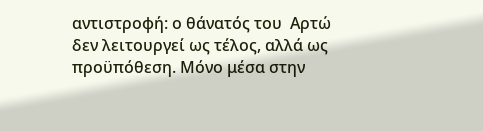αντιστροφή: ο θάνατός του  Αρτώ δεν λειτουργεί ως τέλος, αλλά ως προϋπόθεση. Μόνο μέσα στην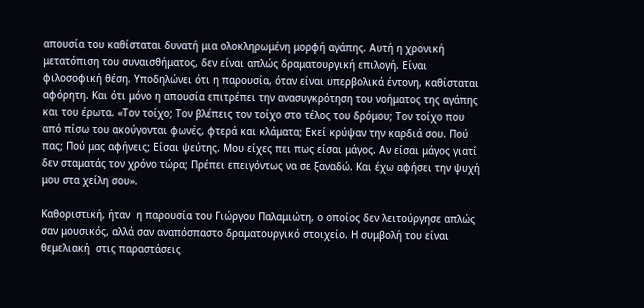απουσία του καθίσταται δυνατή μια ολοκληρωμένη μορφή αγάπης. Αυτή η χρονική μετατόπιση του συναισθήματος, δεν είναι απλώς δραματουργική επιλογή. Είναι φιλοσοφική θέση. Υποδηλώνει ότι η παρουσία, όταν είναι υπερβολικά έντονη, καθίσταται αφόρητη. Και ότι μόνο η απουσία επιτρέπει την ανασυγκρότηση του νοήματος της αγάπης και του έρωτα. «Τον τοίχο; Τον βλέπεις τον τοίχο στο τέλος του δρόμου; Τον τοίχο που από πίσω του ακούγονται φωνές, φτερά και κλάματα; Εκεί κρύψαν την καρδιά σου. Πού πας; Πού μας αφήνεις; Είσαι ψεύτης. Μου είχες πει πως είσαι μάγος. Αν είσαι μάγος γιατί δεν σταματάς τον χρόνο τώρα; Πρέπει επειγόντως να σε ξαναδώ. Και έχω αφήσει την ψυχή μου στα χείλη σου».

Καθοριστική, ήταν  η παρουσία του Γιώργου Παλαμιώτη, ο οποίος δεν λειτούργησε απλώς σαν μουσικός, αλλά σαν αναπόσπαστο δραματουργικό στοιχείο. Η συμβολή του είναι θεμελιακή  στις παραστάσεις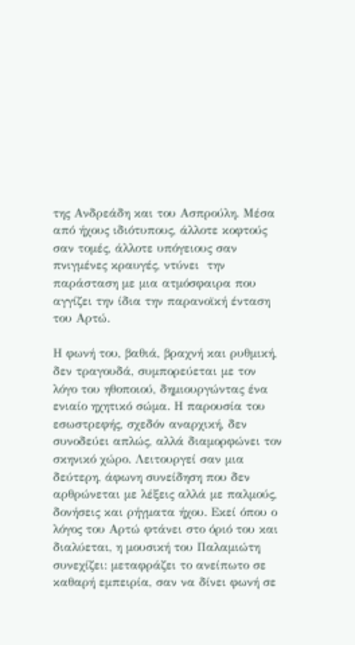της Ανδρεάδη και του Ασπρούλη. Μέσα από ήχους ιδιότυπους, άλλοτε κοφτούς σαν τομές, άλλοτε υπόγειους σαν πνιγμένες κραυγές, ντύνει  την παράσταση με μια ατμόσφαιρα που αγγίζει την ίδια την παρανοϊκή ένταση του Αρτώ.

Η φωνή του, βαθιά, βραχνή και ρυθμική, δεν τραγουδά, συμπορεύεται με τον λόγο του ηθοποιού, δημιουργώντας ένα ενιαίο ηχητικό σώμα. Η παρουσία του εσωστρεφής, σχεδόν αναρχική, δεν συνοδεύει απλώς, αλλά διαμορφώνει τον σκηνικό χώρο. Λειτουργεί σαν μια δεύτερη, άφωνη συνείδηση που δεν αρθρώνεται με λέξεις αλλά με παλμούς, δονήσεις και ρήγματα ήχου. Εκεί όπου ο λόγος του Αρτώ φτάνει στο όριό του και διαλύεται, η μουσική του Παλαμιώτη συνεχίζει: μεταφράζει το ανείπωτο σε καθαρή εμπειρία, σαν να δίνει φωνή σε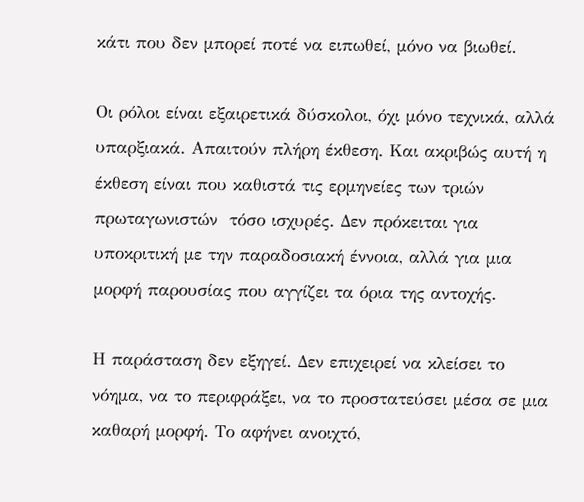κάτι που δεν μπορεί ποτέ να ειπωθεί, μόνο να βιωθεί.

Οι ρόλοι είναι εξαιρετικά δύσκολοι, όχι μόνο τεχνικά, αλλά υπαρξιακά. Απαιτούν πλήρη έκθεση. Και ακριβώς αυτή η έκθεση είναι που καθιστά τις ερμηνείες των τριών  πρωταγωνιστών  τόσο ισχυρές. Δεν πρόκειται για υποκριτική με την παραδοσιακή έννοια, αλλά για μια μορφή παρουσίας που αγγίζει τα όρια της αντοχής.

Η παράσταση δεν εξηγεί. Δεν επιχειρεί να κλείσει το νόημα, να το περιφράξει, να το προστατεύσει μέσα σε μια καθαρή μορφή. Το αφήνει ανοιχτό,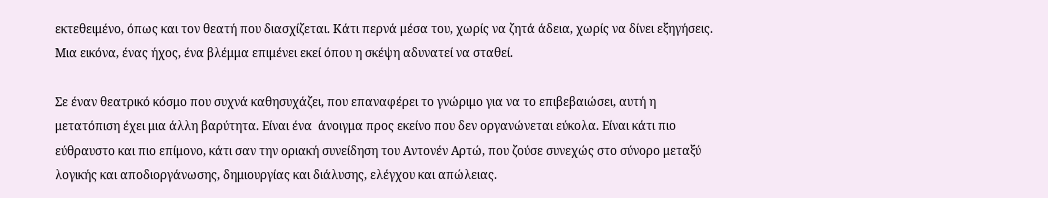εκτεθειμένο, όπως και τον θεατή που διασχίζεται. Κάτι περνά μέσα του, χωρίς να ζητά άδεια, χωρίς να δίνει εξηγήσεις. Μια εικόνα, ένας ήχος, ένα βλέμμα επιμένει εκεί όπου η σκέψη αδυνατεί να σταθεί.

Σε έναν θεατρικό κόσμο που συχνά καθησυχάζει, που επαναφέρει το γνώριμο για να το επιβεβαιώσει, αυτή η μετατόπιση έχει μια άλλη βαρύτητα. Είναι ένα  άνοιγμα προς εκείνο που δεν οργανώνεται εύκολα. Είναι κάτι πιο εύθραυστο και πιο επίμονο, κάτι σαν την οριακή συνείδηση του Αντονέν Αρτώ, που ζούσε συνεχώς στο σύνορο μεταξύ λογικής και αποδιοργάνωσης, δημιουργίας και διάλυσης, ελέγχου και απώλειας.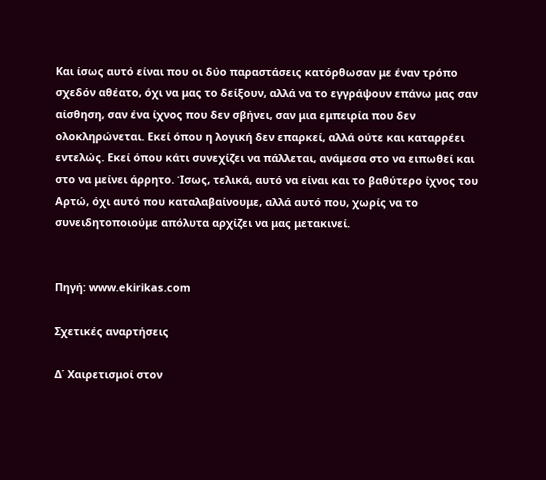Και ίσως αυτό είναι που οι δύο παραστάσεις κατόρθωσαν με έναν τρόπο σχεδόν αθέατο, όχι να μας το δείξουν, αλλά να το εγγράψουν επάνω μας σαν αίσθηση, σαν ένα ίχνος που δεν σβήνει, σαν μια εμπειρία που δεν ολοκληρώνεται. Εκεί όπου η λογική δεν επαρκεί, αλλά ούτε και καταρρέει εντελώς. Εκεί όπου κάτι συνεχίζει να πάλλεται, ανάμεσα στο να ειπωθεί και στο να μείνει άρρητο. Ίσως, τελικά, αυτό να είναι και το βαθύτερο ίχνος του Αρτώ, όχι αυτό που καταλαβαίνουμε, αλλά αυτό που, χωρίς να το συνειδητοποιούμε απόλυτα αρχίζει να μας μετακινεί.


Πηγή: www.ekirikas.com

Σχετικές αναρτήσεις

Δ΄ Χαιρετισμοί στον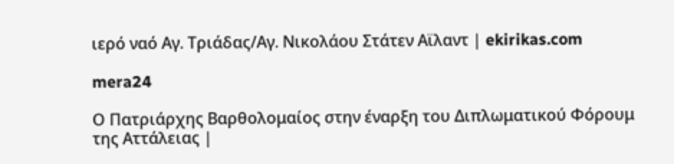ιερό ναό Αγ. Τριάδας/Αγ. Νικολάου Στάτεν Αϊλαντ | ekirikas.com

mera24

Ο Πατριάρχης Βαρθολομαίος στην έναρξη του Διπλωματικού Φόρουμ της Αττάλειας |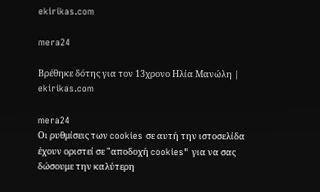ekirikas.com

mera24

Βρέθηκε δότης για τον 13χρονο Ηλία Μανώλη | ekirikas.com

mera24
Οι ρυθμίσεις των cookies σε αυτή την ιστοσελίδα έχουν οριστεί σε "αποδοχή cookies" για να σας δώσουμε την καλύτερη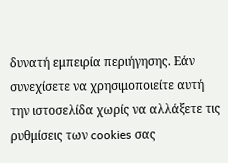δυνατή εμπειρία περιήγησης. Εάν συνεχίσετε να χρησιμοποιείτε αυτή την ιστοσελίδα χωρίς να αλλάξετε τις ρυθμίσεις των cookies σας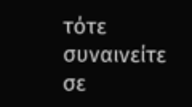τότε συναινείτε σε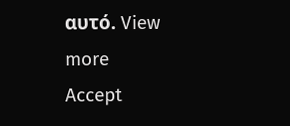αυτό. View more
Accept